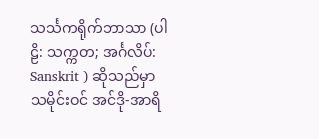သင်္သကရိုက်ဘာသာ (ပါဠိ: သက္ကတ; အင်္ဂလိပ်: Sanskrit ) ဆိုသည်မှာ သမိုင်းဝင် အင်ဒို-အာရိ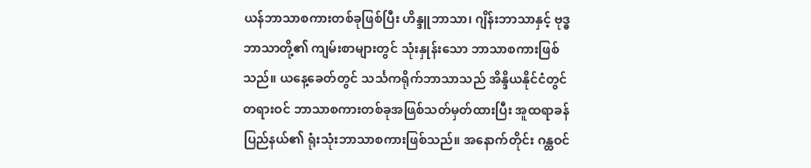ယန်ဘာသာစကားတစ်ခုဖြစ်ပြီး ဟိန္ဒူဘာသာ၊ ဂျိန်းဘာသာနှင့် ဗုဒ္ဓဘာသာတို့၏ ကျမ်းစာများတွင် သုံးနှုန်းသော ဘာသာစကားဖြစ်သည်။ ယနေ့ခေတ်တွင် သင်္သကရိုက်ဘာသာသည် အိန္ဒိယနိုင်ငံတွင် တရားဝင် ဘာသာစကားတစ်ခုအဖြစ်သတ်မှတ်ထားပြီး အူထရာခန်ပြည်နယ်၏ ရုံးသုံးဘာသာစကားဖြစ်သည်။ အနောက်တိုင်း ဂန္ထဝင်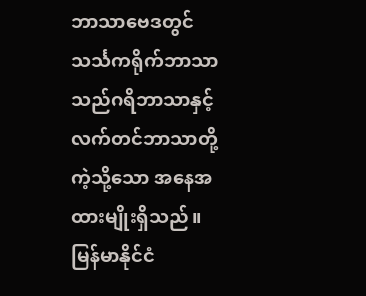ဘာသာဗေဒတွင် သင်္သကရိုက်ဘာသာသည်ဂရိဘာသာနှင့်လက်တင်ဘာသာတို့ကဲ့သို့သော အနေအထားမျိုးရှိသည်။
မြန်မာနိုင်ငံ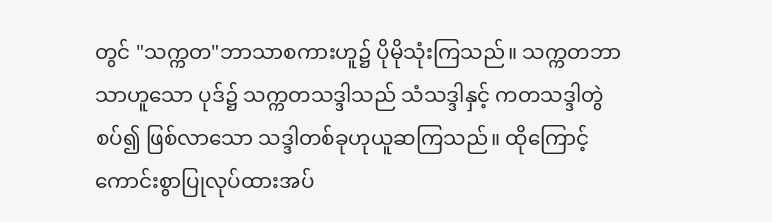တွင် "သက္ကတ"ဘာသာစကားဟူ၌ ပိုမိုသုံးကြသည်။ သက္ကတဘာသာဟူသော ပုဒ်၌ သက္ကတသဒ္ဒါသည် သံသဒ္ဒါနှင့် ကတသဒ္ဒါတွဲစပ်၍ ဖြစ်လာသော သဒ္ဒါတစ်ခုဟုယူဆကြသည်။ ထိုကြောင့် ကောင်းစွာပြုလုပ်ထားအပ်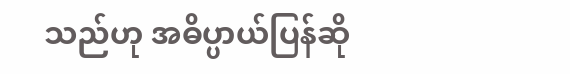သည်ဟု အဓိပ္ပာယ်ပြန်ဆို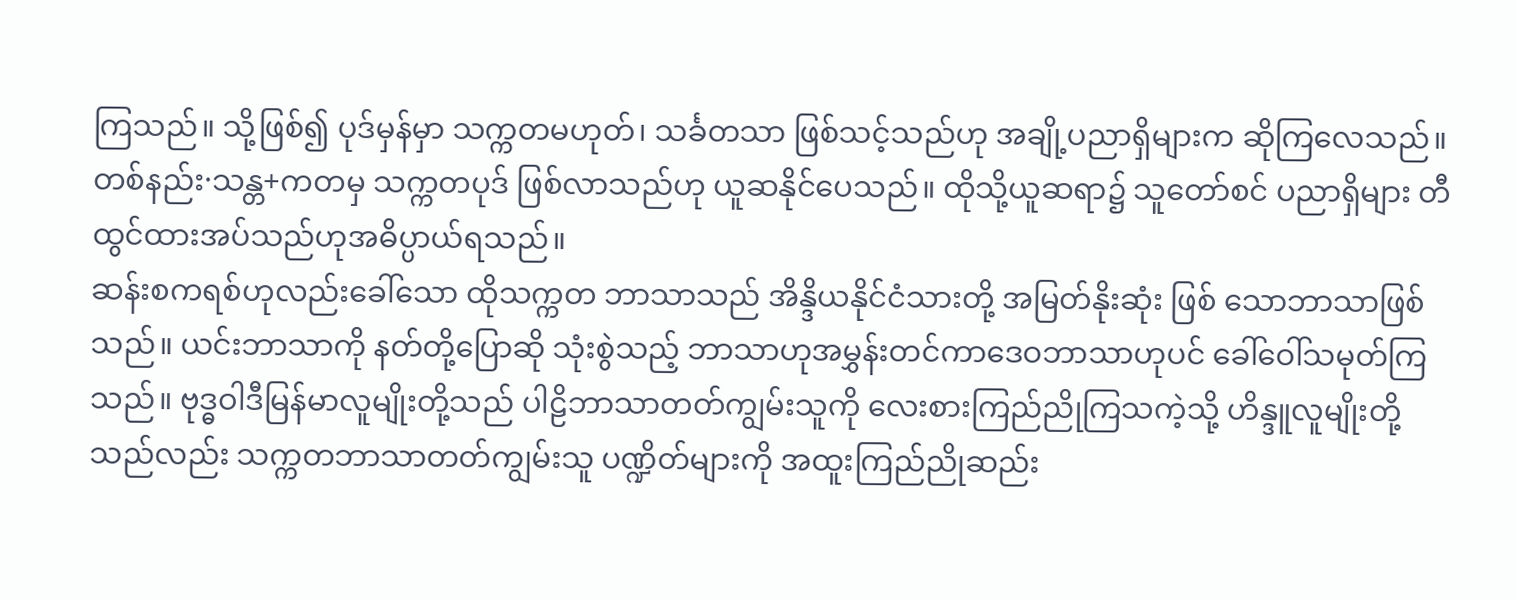ကြသည်။ သို့ဖြစ်၍ ပုဒ်မှန်မှာ သက္ကတမဟုတ်၊ သင်္ခတသာ ဖြစ်သင့်သည်ဟု အချို့ပညာရှိများက ဆိုကြလေသည်။ တစ်နည်း·သန္တ+ကတမှ သက္ကတပုဒ် ဖြစ်လာသည်ဟု ယူဆနိုင်ပေသည်။ ထိုသို့ယူဆရာ၌ သူတော်စင် ပညာရှိများ တီထွင်ထားအပ်သည်ဟုအဓိပ္ပာယ်ရသည်။
ဆန်းစကရစ်ဟုလည်းခေါ်သော ထိုသက္ကတ ဘာသာသည် အိန္ဒိယနိုင်ငံသားတို့ အမြတ်နိုးဆုံး ဖြစ် သောဘာသာဖြစ်သည်။ ယင်းဘာသာကို နတ်တို့ပြောဆို သုံးစွဲသည့် ဘာသာဟုအမွှန်းတင်ကာဒေဝဘာသာဟုပင် ခေါ်ဝေါ်သမုတ်ကြသည်။ ဗုဒ္ဓဝါဒီမြန်မာလူမျိုးတို့သည် ပါဠိဘာသာတတ်ကျွမ်းသူကို လေးစားကြည်ညိုကြသကဲ့သို့ ဟိန္ဒူလူမျိုးတို့သည်လည်း သက္ကတဘာသာတတ်ကျွမ်းသူ ပဏ္ဍိတ်များကို အထူးကြည်ညိုဆည်း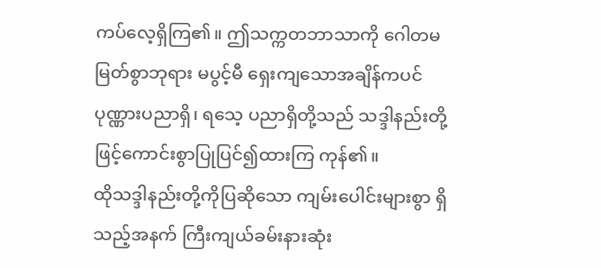ကပ်လေ့ရှိကြ၏။ ဤသက္ကတဘာသာကို ဂေါတမမြတ်စွာဘုရား မပွင့်မီ ရှေးကျသောအချိန်ကပင် ပုဏ္ဏားပညာရှိ၊ ရသေ့ ပညာရှိတို့သည် သဒ္ဒါနည်းတို့ဖြင့်ကောင်းစွာပြုပြင်၍ထားကြ ကုန်၏။
ထိုသဒ္ဒါနည်းတို့ကိုပြဆိုသော ကျမ်းပေါင်းများစွာ ရှိသည့်အနက် ကြီးကျယ်ခမ်းနားဆုံး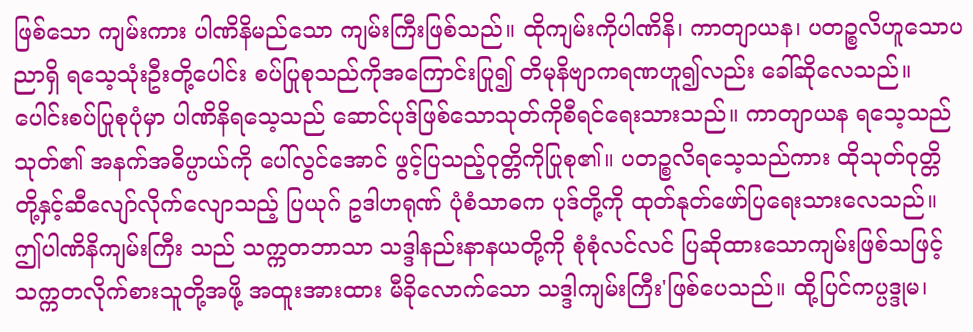ဖြစ်သော ကျမ်းကား ပါဏိနိမည်သော ကျမ်းကြီးဖြစ်သည်။ ထိုကျမ်းကိုပါဏိနိ၊ ကာတျာယန၊ ပတဉ္စလိဟူသောပညာရှိ ရသေ့သုံးဦးတို့ပေါင်း စပ်ပြုစုသည်ကိုအကြောင်းပြု၍ တိမုနိဗျာကရဏဟူ၍လည်း ခေါ်ဆိုလေသည်။ ပေါင်းစပ်ပြုစုပုံမှာ ပါဏိနိရသေ့သည် ဆောင်ပုဒ်ဖြစ်သောသုတ်ကိုစီရင်ရေးသားသည်။ ကာတျာယန ရသေ့သည်သုတ်၏ အနက်အဓိပ္ပာယ်ကို ပေါ်လွင်အောင် ဖွင့်ပြသည့်ဝုတ္တိကိုပြုစု၏။ ပတဉ္စလိရသေ့သည်ကား ထိုသုတ်ဝုတ္တိ တို့နှင့်ဆီလျော်လိုက်လျောသည့် ပြယုဂ် ဥဒါဟရုဏ် ပုံစံသာဓက ပုဒ်တို့ကို ထုတ်နုတ်ဖော်ပြရေးသားလေသည်။ ဤပါဏိနိကျမ်းကြီး သည် သက္ကတဘာသာ သဒ္ဒါနည်းနာနယတို့ကို စုံစုံလင်လင် ပြဆိုထားသောကျမ်းဖြစ်သဖြင့် သက္ကတလိုက်စားသူတို့အဖို့ အထူးအားထား မီခိုလောက်သော သဒ္ဒါကျမ်းကြီး'ဖြစ်ပေသည်။ ထို့ပြင်ကပ္ပဒ္ဒုမ၊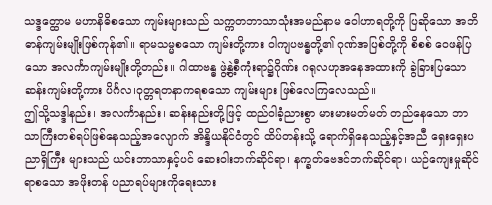သဒ္ဒတ္ထောမ မဟာနိဓိစသော ကျမ်းများသည် သက္ကတဘာသာသုံးအမည်နာမ ဝေါဟာရတို့ကို ပြဆိုသော အဘိဓာန်ကျမ်းမျိုးဖြစ်ကုန်၏။ ရာမသမ္မစသော ကျမ်းတို့ကား ဝါကျပဗန္ဓတို့၏ ဂုဏ်အပြစ်တို့ကို စိစစ် ဝေဖန်ပြသော အလင်္ကာကျမ်းမျိုးတို့တည်း။ ဂါထာဗန္ဓ ဖွဲ့နွဲ့စီကုံးရာ၌ဂိုဏ်း ဂရုလဟုအနေအထားကို ခွဲခြားပြသော ဆန်းကျမ်းတို့ကား ပိင်္ဂလ၊ဝုတ္တရတနာကရစသော ကျမ်းများ ဖြစ်လေကြလေသည်။
ဤသို့သဒ္ဒါနည်း၊ အလင်္ကာနည်း၊ ဆန်းနည်းတို့ဖြင့် ထည်ဝါခံ့ညားစွာ မားမားမတ်မတ် တည်နေသော ဘာသာကြီးတစ်ရပ်ဖြစ်နေသည့်အလျောက် အိန္ဒိယနိုင်ငံတွင် ထိပ်တန်းသို့ ရောက်ရှိနေသည့်နှင့်အညီ ရှေးရှေးပညာရှိကြီး များသည် ယင်းဘာသာနှင့်ပင် ဆေးဝါးဘက်ဆိုင်ရာ၊ နက္ခတ်ဗေဒင်ဘက်ဆိုင်ရာ၊ ယဉ်ကျေးမှုဆိုင်ရာစသော အဖိုးတန် ပညာရပ်များကိုရေးသား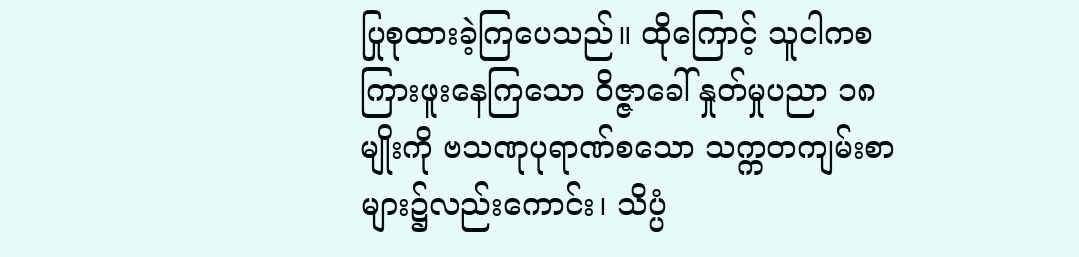ပြုစုထားခဲ့ကြပေသည်။ ထိုကြောင့် သူငါကစ ကြားဖူးနေကြသော ဝိဇ္ဇာခေါ် နှုတ်မှုပညာ ၁၈မျိုးကို ဗသဏုပုရာဏ်စသော သက္ကတကျမ်းစာများ၌လည်းကောင်း၊ သိပ္ပံ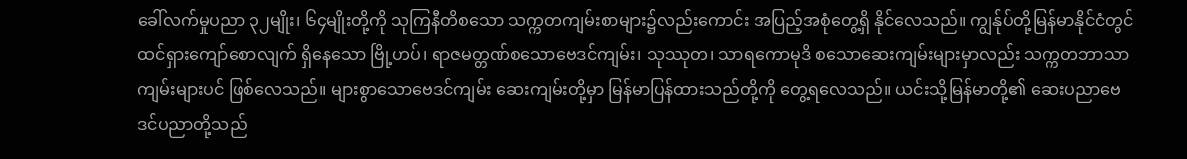ခေါ်လက်မှုပညာ ၃၂မျိုး၊ ၆၄မျိုးတို့ကို သုကြနီတိစသော သက္ကတကျမ်းစာများ၌လည်းကောင်း အပြည့်အစုံတွေ့ရှိ နိုင်လေသည်။ ကျွန်ုပ်တို့မြန်မာနိုင်ငံတွင် ထင်ရှားကျော်စောလျက် ရှိနေသော ဗြို့ဟပ်၊ ရာဇမတ္တဏ်စသောဗေဒင်ကျမ်း၊ သုဿုတ၊ သာရကောမုဒိ စသောဆေးကျမ်းများမှာလည်း သက္ကတဘာသာ ကျမ်းများပင် ဖြစ်လေသည်။ များစွာသောဗေဒင်ကျမ်း ဆေးကျမ်းတို့မှာ မြန်မာပြန်ထားသည်တို့ကို တွေ့ရလေသည်။ ယင်းသို့မြန်မာတို့၏ ဆေးပညာဗေဒင်ပညာတို့သည်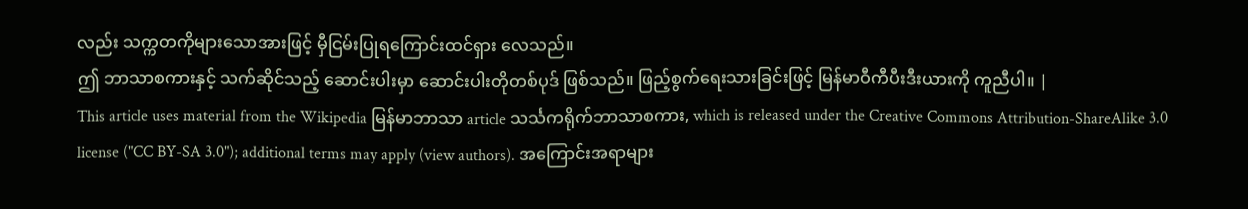လည်း သက္ကတကိုများသောအားဖြင့် မှီငြမ်းပြုရကြောင်းထင်ရှား လေသည်။
ဤ ဘာသာစကားနှင့် သက်ဆိုင်သည့် ဆောင်းပါးမှာ ဆောင်းပါးတိုတစ်ပုဒ် ဖြစ်သည်။ ဖြည့်စွက်ရေးသားခြင်းဖြင့် မြန်မာဝီကီပီးဒီးယားကို ကူညီပါ။ |
This article uses material from the Wikipedia မြန်မာဘာသာ article သင်္သကရိုက်ဘာသာစကား, which is released under the Creative Commons Attribution-ShareAlike 3.0 license ("CC BY-SA 3.0"); additional terms may apply (view authors). အကြောင်းအရာများ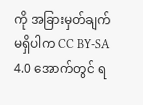ကို အခြားမှတ်ချက်မရှိပါက CC BY-SA 4.0 အောက်တွင် ရ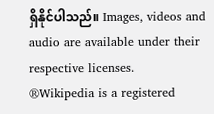ရှိနိုင်ပါသည်။ Images, videos and audio are available under their respective licenses.
®Wikipedia is a registered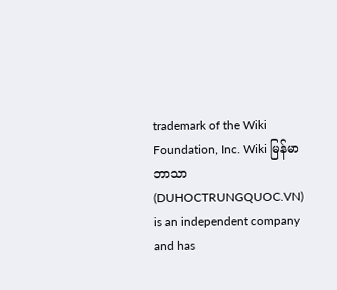trademark of the Wiki Foundation, Inc. Wiki မြန်မာဘာသာ (DUHOCTRUNGQUOC.VN) is an independent company and has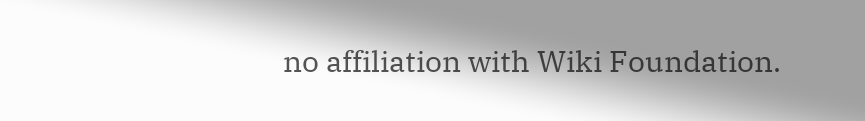no affiliation with Wiki Foundation.